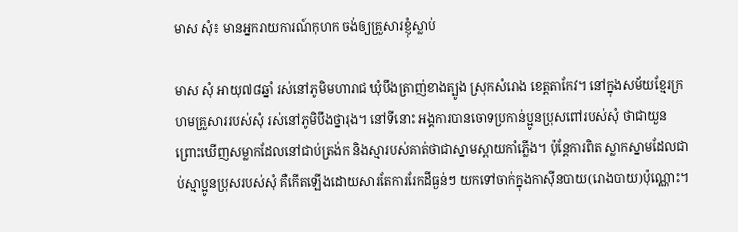មាស សុំ៖ មានអ្នករាយការណ៍កុហក ចង់ឲ្យគ្រួសារខ្ញុំស្លាប់

មាស សុំ អាយុ៧៨ឆ្នាំ រស់នៅភូមិមហារាជ ឃុំបឹងត្រាញ់ខាងត្បូង ស្រុកសំរោង ខេត្តតាកែវ។ នៅក្នុងសម័យខ្មែរក្រហមគ្រួសាររបស់សុំ រស់នៅភូមិបឹងថ្នារុង។ នៅទីនោះ អង្គការបានចោទប្រកាន់ប្អូនប្រុសពៅរបស់សុំ ថាជាយួន ព្រោះឃើញសម្លាកដែលនៅជាប់ត្រង់ក និងស្មារបស់គាត់ថាជាស្នាមស្ពាយកាំភ្លើង។ ប៉ុន្តែការពិត ស្លាកស្នាមដែលជាប់ស្មាប្អូនប្រុសរបស់សុំ គឺកើតឡើងដោយសារតែការរែកដីធ្ងន់ៗ យកទៅចាក់ក្នុងកាស៊ីនបាយ(រោងបាយ)ប៉ុណ្ណោះ។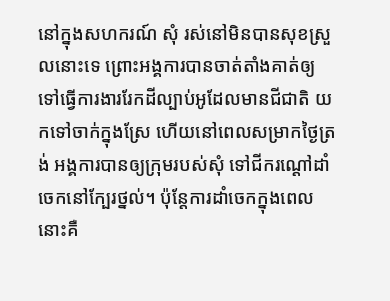នៅក្នុងសហករណ៍ សុំ រស់នៅមិនបានសុខស្រួលនោះទេ ព្រោះអង្គការបានចាត់តាំងគាត់ឲ្យទៅធ្វើការងាររែកដីល្បាប់អូដែលមានជីជាតិ យកទៅចាក់ក្នុងស្រែ ហើយនៅពេលសម្រាកថ្ងៃត្រង់ អង្គការបានឲ្យក្រុមរបស់សុំ ទៅជីករណ្ដៅដាំចេកនៅក្បែរថ្នល់។ ប៉ុន្តែការដាំចេកក្នុងពេលនោះគឺ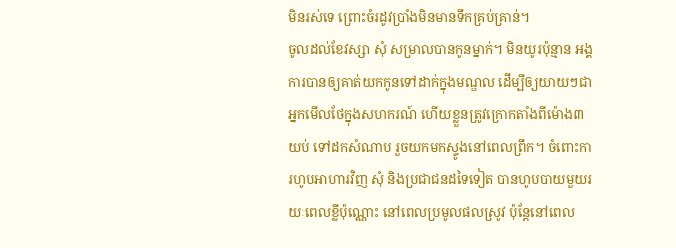មិនរស់ទេ ព្រោះចំរដូវប្រាំងមិនមានទឹកគ្រប់គ្រាន់។
ចូលដល់ខែវស្សា សុំ សម្រាលបានកូនម្នាក់។ មិនយូរប៉ុន្មាន អង្គការបានឲ្យគាត់យកកូនទៅដាក់ក្នុងមណ្ឌល ដើម្បីឲ្យយាយៗជាអ្នកមើលថែក្នុងសហករណ៍ ហើយខ្លួនត្រូវក្រោកតាំងពីម៉ោង៣យប់ ទៅដកសំណាប រួចយកមកស្ទូងនៅពេលព្រឹក។ ចំពោះការហូបអាហារវិញ សុំ និងប្រជាជនដទៃទៀត បានហូបបាយមួយរយៈពេលខ្លីប៉ុណ្ណោះ នៅពេលប្រមូលផលស្រូវ ប៉ុន្តែនៅពេល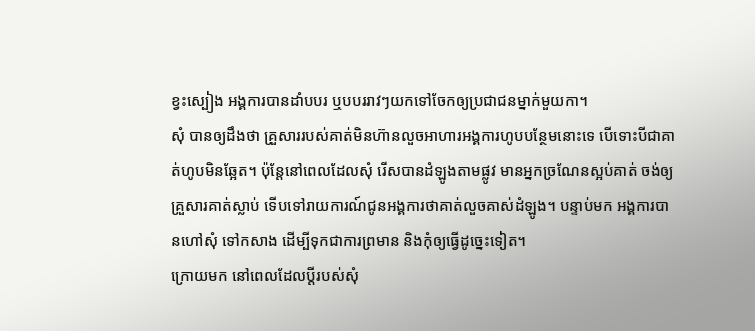ខ្វះស្បៀង អង្គការបានដាំបបរ ឬបបររាវៗយកទៅចែកឲ្យប្រជាជនម្នាក់មួយកា។
សុំ បានឲ្យដឹងថា គ្រួសាររបស់គាត់មិនហ៊ានលួចអាហារអង្គការហូបបន្ថែមនោះទេ បើទោះបីជាគាត់ហូបមិនឆ្អែត។ ប៉ុន្តែនៅពេលដែលសុំ រើសបានដំឡូងតាមផ្លូវ មានអ្នកច្រណែនស្អប់គាត់ ចង់ឲ្យគ្រួសារគាត់ស្លាប់ ទើបទៅរាយការណ៍ជូនអង្គការថាគាត់លួចគាស់ដំឡូង។ បន្ទាប់មក អង្គការបានហៅសុំ ទៅកសាង ដើម្បីទុកជាការព្រមាន និងកុំឲ្យធ្វើដូច្នេះទៀត។
ក្រោយមក នៅពេលដែលប្ដីរបស់សុំ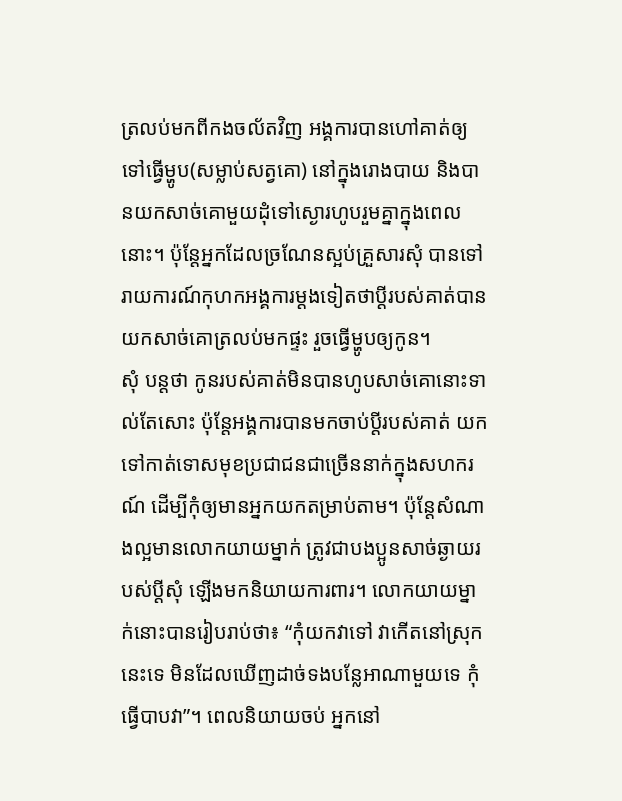ត្រលប់មកពីកងចល័តវិញ អង្គការបានហៅគាត់ឲ្យទៅធ្វើម្ហូប(សម្លាប់សត្វគោ) នៅក្នុងរោងបាយ និងបានយកសាច់គោមួយដុំទៅស្ងោរហូបរួមគ្នាក្នុងពេលនោះ។ ប៉ុន្តែអ្នកដែលច្រណែនស្អប់គ្រួសារសុំ បានទៅរាយការណ៍កុហកអង្គការម្ដងទៀតថាប្ដីរបស់គាត់បានយកសាច់គោត្រលប់មកផ្ទះ រួចធ្វើម្ហូបឲ្យកូន។
សុំ បន្តថា កូនរបស់គាត់មិនបានហូបសាច់គោនោះទាល់តែសោះ ប៉ុន្តែអង្គការបានមកចាប់ប្ដីរបស់គាត់ យកទៅកាត់ទោសមុខប្រជាជនជាច្រើននាក់ក្នុងសហករណ៍ ដើម្បីកុំឲ្យមានអ្នកយកតម្រាប់តាម។ ប៉ុន្តែសំណាងល្អមានលោកយាយម្នាក់ ត្រូវជាបងប្អូនសាច់ឆ្ងាយរបស់ប្ដីសុំ ឡើងមកនិយាយការពារ។ លោកយាយម្នាក់នោះបានរៀបរាប់ថា៖ “កុំយកវាទៅ វាកើតនៅស្រុកនេះទេ មិនដែលឃើញដាច់ទងបន្លែអាណាមួយទេ កុំធ្វើបាបវា”។ ពេលនិយាយចប់ អ្នកនៅ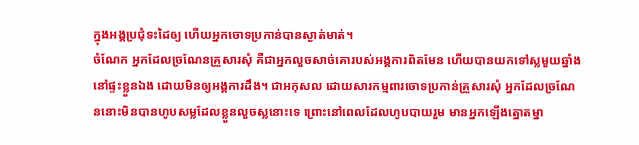ក្នុងអង្គប្រជុំទះដៃឲ្យ ហើយអ្នកចោទប្រកាន់បានស្ងាត់មាត់។
ចំណែក អ្នកដែលច្រណែនគ្រួសារសុំ គឺជាអ្នកលួចសាច់គោរបស់អង្គការពិតមែន ហើយបានយកទៅស្លមួយឆ្នាំងនៅផ្ទះខ្លួនឯង ដោយមិនឲ្យអង្គការដឹង។ ជាអកុសល ដោយសារកម្មពារចោទប្រកាន់គ្រួសារសុំ អ្នកដែលច្រណែននោះមិនបានហូបសម្លដែលខ្លួនលួចស្លនោះទេ ព្រោះនៅពេលដែលហូបបាយរួម មានអ្នកឡើងត្នោតម្នា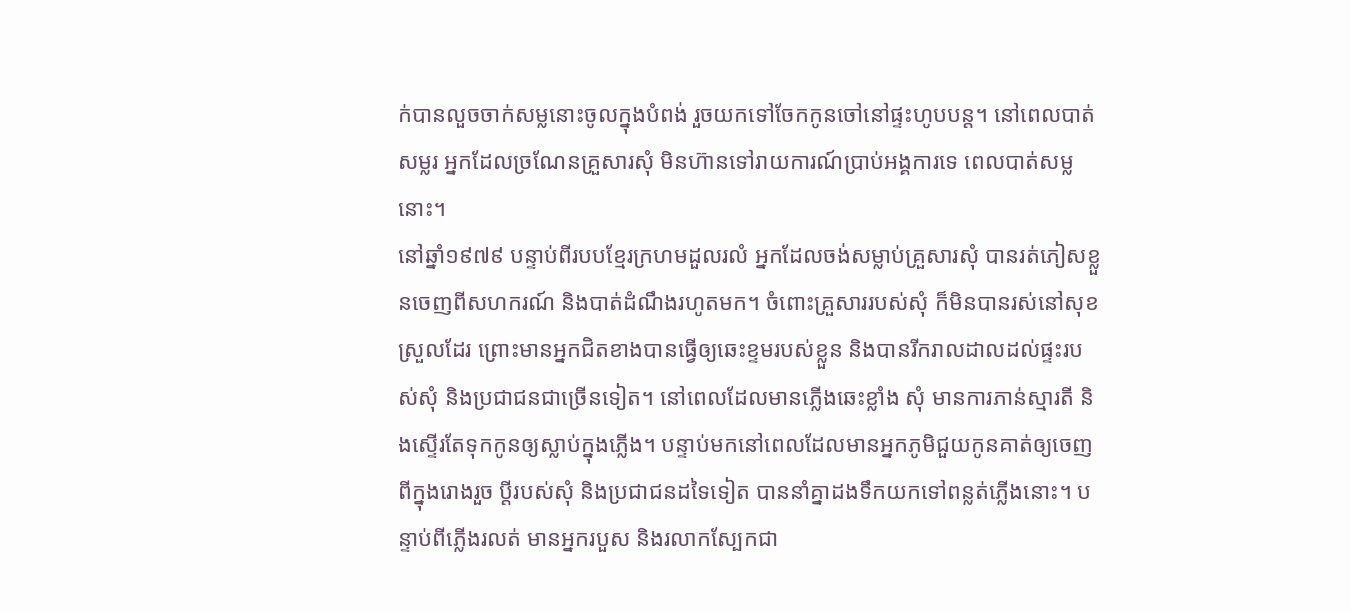ក់បានលួចចាក់សម្លនោះចូលក្នុងបំពង់ រួចយកទៅចែកកូនចៅនៅផ្ទះហូបបន្ត។ នៅពេលបាត់សម្លរ អ្នកដែលច្រណែនគ្រួសារសុំ មិនហ៊ានទៅរាយការណ៍ប្រាប់អង្គការទេ ពេលបាត់សម្លនោះ។
នៅឆ្នាំ១៩៧៩ បន្ទាប់ពីរបបខ្មែរក្រហមដួលរលំ អ្នកដែលចង់សម្លាប់គ្រួសារសុំ បានរត់ភៀសខ្លួនចេញពីសហករណ៍ និងបាត់ដំណឹងរហូតមក។ ចំពោះគ្រួសាររបស់សុំ ក៏មិនបានរស់នៅសុខស្រួលដែរ ព្រោះមានអ្នកជិតខាងបានធ្វើឲ្យឆេះខ្ទមរបស់ខ្លួន និងបានរីករាលដាលដល់ផ្ទះរបស់សុំ និងប្រជាជនជាច្រើនទៀត។ នៅពេលដែលមានភ្លើងឆេះខ្លាំង សុំ មានការភាន់ស្មារតី និងស្ទើរតែទុកកូនឲ្យស្លាប់ក្នុងភ្លើង។ បន្ទាប់មកនៅពេលដែលមានអ្នកភូមិជួយកូនគាត់ឲ្យចេញពីក្នុងរោងរួច ប្ដីរបស់សុំ និងប្រជាជនដទៃទៀត បាននាំគ្នាដងទឹកយកទៅពន្លត់ភ្លើងនោះ។ បន្ទាប់ពីភ្លើងរលត់ មានអ្នករបួស និងរលាកស្បែកជា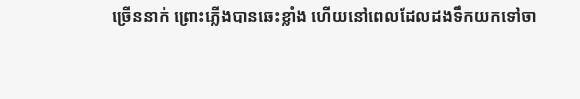ច្រើននាក់ ព្រោះភ្លើងបានឆេះខ្លាំង ហើយនៅពេលដែលដងទឹកយកទៅចា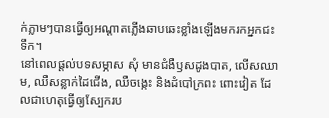ក់ភ្លាមៗបានធ្វើឲ្យអណ្ដាតភ្លើងឆាបឆេះខ្លាំងឡើងមករកអ្នកជះទឹក។
នៅពេលផ្ដល់បទសម្ភាស សុំ មានជំងឺឫសដូងបាត, លើសឈាម, ឈឺសន្លាក់ដៃជើង, ឈឺចង្កេះ និងដំបៅក្រពះ ពោះវៀត ដែលជាហេតុធ្វើឲ្យស្បែករប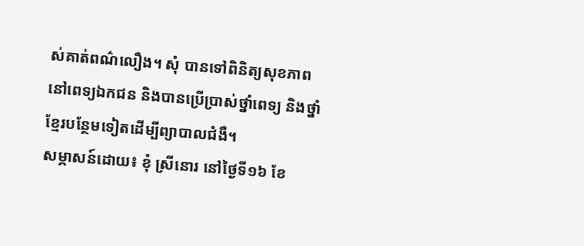ស់គាត់ពណ៌លឿង។ សុំ បានទៅពិនិត្យសុខភាពនៅពេទ្យឯកជន និងបានប្រើប្រាស់ថ្នាំពេទ្យ និងថ្នាំខ្មែរបន្ថែមទៀតដើម្បីព្យាបាលជំងឺ។
សម្ភាសន៍ដោយ៖ ខុំ ស្រីនោរ នៅថ្ងៃទី១៦ ខែ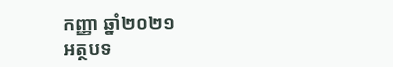កញ្ញា ឆ្នាំ២០២១
អត្ថបទ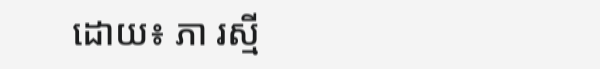ដោយ៖ ភា រស្មី